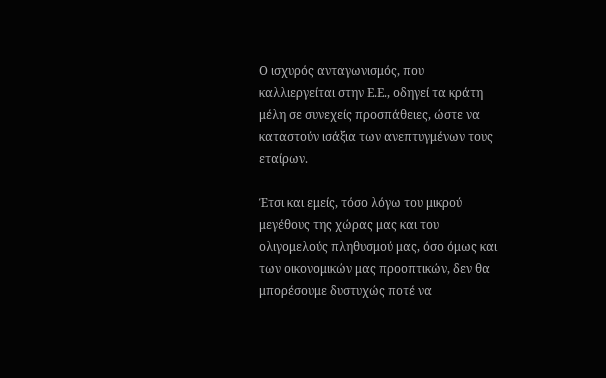Ο ισχυρός ανταγωνισμός, που καλλιεργείται στην Ε.Ε., οδηγεί τα κράτη μέλη σε συνεχείς προσπάθειες, ώστε να καταστούν ισάξια των ανεπτυγμένων τους εταίρων.

Έτσι και εμείς, τόσο λόγω του μικρού μεγέθους της χώρας μας και του ολιγομελούς πληθυσμού μας, όσο όμως και των οικονομικών μας προοπτικών, δεν θα μπορέσουμε δυστυχώς ποτέ να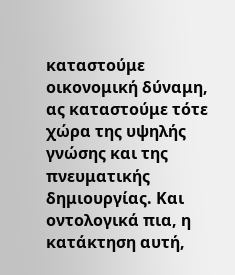καταστούμε οικονομική δύναμη, ας καταστούμε τότε χώρα της υψηλής γνώσης και της πνευματικής δημιουργίας. Και οντολογικά πια, η κατάκτηση αυτή,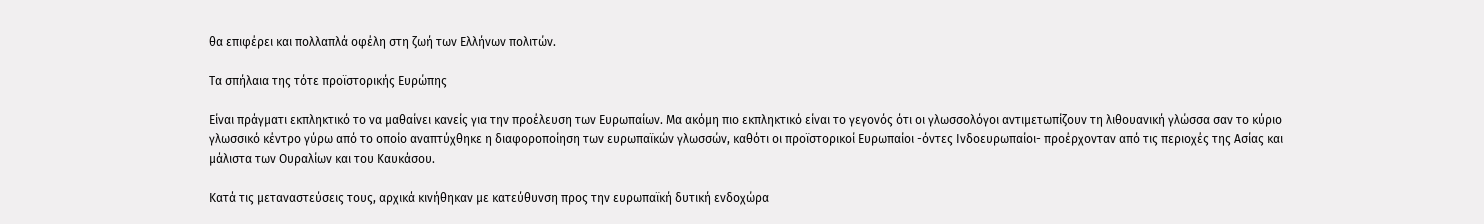θα επιφέρει και πολλαπλά οφέλη στη ζωή των Ελλήνων πολιτών.

Τα σπήλαια της τότε προϊστορικής Ευρώπης

Είναι πράγματι εκπληκτικό το να μαθαίνει κανείς για την προέλευση των Ευρωπαίων. Μα ακόμη πιο εκπληκτικό είναι το γεγονός ότι οι γλωσσολόγοι αντιμετωπίζουν τη λιθουανική γλώσσα σαν το κύριο γλωσσικό κέντρο γύρω από το οποίο αναπτύχθηκε η διαφοροποίηση των ευρωπαϊκών γλωσσών, καθότι οι προϊστορικοί Ευρωπαίοι -όντες Ινδοευρωπαίοι- προέρχονταν από τις περιοχές της Ασίας και μάλιστα των Ουραλίων και του Καυκάσου.

Κατά τις μεταναστεύσεις τους, αρχικά κινήθηκαν με κατεύθυνση προς την ευρωπαϊκή δυτική ενδοχώρα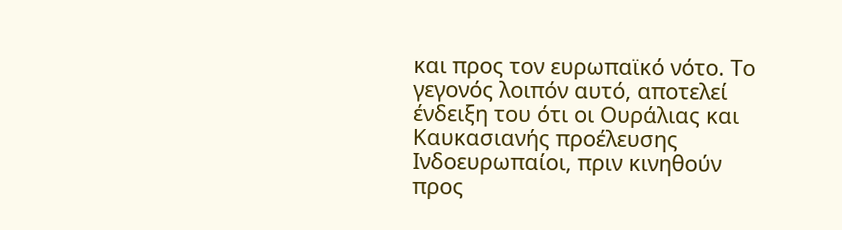και προς τον ευρωπαϊκό νότο. Το γεγονός λοιπόν αυτό, αποτελεί ένδειξη του ότι οι Ουράλιας και Καυκασιανής προέλευσης Ινδοευρωπαίοι, πριν κινηθούν προς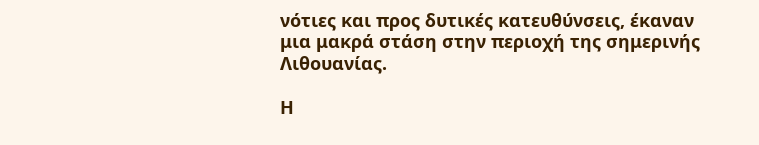νότιες και προς δυτικές κατευθύνσεις, έκαναν μια μακρά στάση στην περιοχή της σημερινής Λιθουανίας.

Η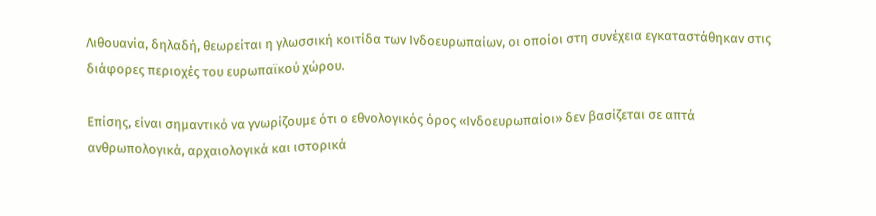Λιθουανία, δηλαδή, θεωρείται η γλωσσική κοιτίδα των Ινδοευρωπαίων, οι οποίοι στη συνέχεια εγκαταστάθηκαν στις διάφορες περιοχές του ευρωπαϊκού χώρου.

Επίσης, είναι σημαντικό να γνωρίζουμε ότι ο εθνολογικός όρος «Ινδοευρωπαίοι» δεν βασίζεται σε απτά ανθρωπολογικά, αρχαιολογικά και ιστορικά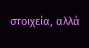στοιχεία, αλλά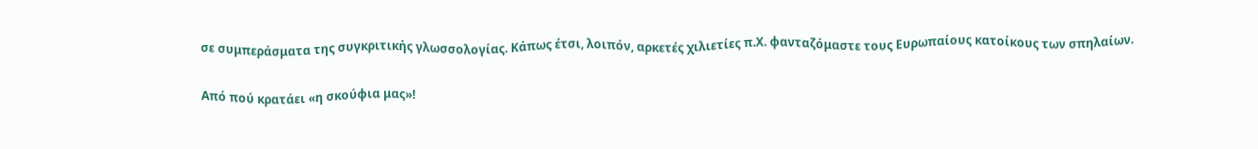σε συμπεράσματα της συγκριτικής γλωσσολογίας. Κάπως έτσι, λοιπόν, αρκετές χιλιετίες π.Χ. φανταζόμαστε τους Ευρωπαίους κατοίκους των σπηλαίων.

Από πού κρατάει «η σκούφια μας»!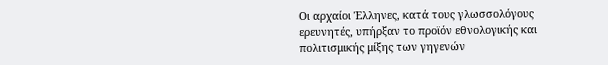Οι αρχαίοι Έλληνες, κατά τους γλωσσολόγους ερευνητές, υπήρξαν το προϊόν εθνολογικής και πολιτισμικής μίξης των γηγενών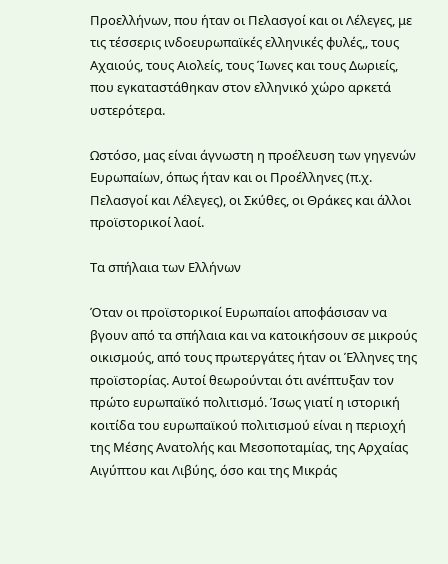Προελλήνων, που ήταν οι Πελασγοί και οι Λέλεγες, με τις τέσσερις ινδοευρωπαϊκές ελληνικές φυλές,, τους Αχαιούς, τους Αιολείς, τους Ίωνες και τους Δωριείς, που εγκαταστάθηκαν στον ελληνικό χώρο αρκετά υστερότερα.

Ωστόσο, μας είναι άγνωστη η προέλευση των γηγενών Ευρωπαίων, όπως ήταν και οι Προέλληνες (π.χ. Πελασγοί και Λέλεγες), οι Σκύθες, οι Θράκες και άλλοι προϊστορικοί λαοί.

Τα σπήλαια των Ελλήνων

Όταν οι προϊστορικοί Ευρωπαίοι αποφάσισαν να βγουν από τα σπήλαια και να κατοικήσουν σε μικρούς οικισμούς, από τους πρωτεργάτες ήταν οι Έλληνες της προϊστορίας. Αυτοί θεωρούνται ότι ανέπτυξαν τον πρώτο ευρωπαϊκό πολιτισμό. Ίσως γιατί η ιστορική κοιτίδα του ευρωπαϊκού πολιτισμού είναι η περιοχή της Μέσης Ανατολής και Μεσοποταμίας, της Αρχαίας Αιγύπτου και Λιβύης, όσο και της Μικράς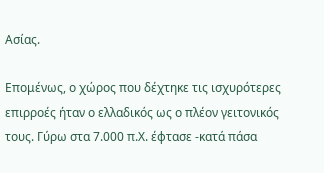Ασίας.

Επομένως, ο χώρος που δέχτηκε τις ισχυρότερες επιρροές ήταν ο ελλαδικός ως ο πλέον γειτονικός τους. Γύρω στα 7.000 π.Χ. έφτασε -κατά πάσα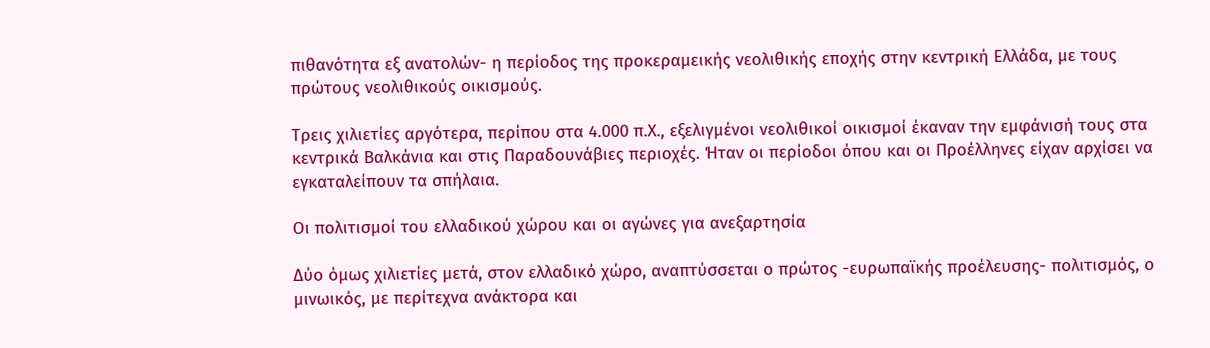πιθανότητα εξ ανατολών- η περίοδος της προκεραμεικής νεολιθικής εποχής στην κεντρική Ελλάδα, με τους πρώτους νεολιθικούς οικισμούς.

Τρεις χιλιετίες αργότερα, περίπου στα 4.000 π.Χ., εξελιγμένοι νεολιθικοί οικισμοί έκαναν την εμφάνισή τους στα κεντρικά Βαλκάνια και στις Παραδουνάβιες περιοχές. Ήταν οι περίοδοι όπου και οι Προέλληνες είχαν αρχίσει να εγκαταλείπουν τα σπήλαια.

Οι πολιτισμοί του ελλαδικού χώρου και οι αγώνες για ανεξαρτησία

Δύο όμως χιλιετίες μετά, στον ελλαδικό χώρο, αναπτύσσεται ο πρώτος -ευρωπαϊκής προέλευσης- πολιτισμός, ο μινωικός, με περίτεχνα ανάκτορα και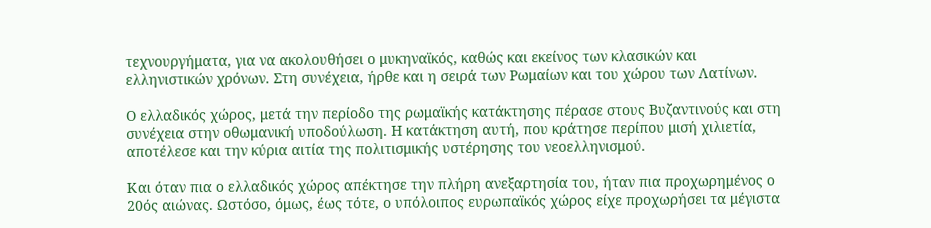τεχνουργήματα, για να ακολουθήσει ο μυκηναϊκός, καθώς και εκείνος των κλασικών και ελληνιστικών χρόνων. Στη συνέχεια, ήρθε και η σειρά των Ρωμαίων και του χώρου των Λατίνων.

Ο ελλαδικός χώρος, μετά την περίοδο της ρωμαϊκής κατάκτησης πέρασε στους Βυζαντινούς και στη συνέχεια στην οθωμανική υποδούλωση. Η κατάκτηση αυτή, που κράτησε περίπου μισή χιλιετία, αποτέλεσε και την κύρια αιτία της πολιτισμικής υστέρησης του νεοελληνισμού.

Και όταν πια ο ελλαδικός χώρος απέκτησε την πλήρη ανεξαρτησία του, ήταν πια προχωρημένος ο 20ός αιώνας. Ωστόσο, όμως, έως τότε, ο υπόλοιπος ευρωπαϊκός χώρος είχε προχωρήσει τα μέγιστα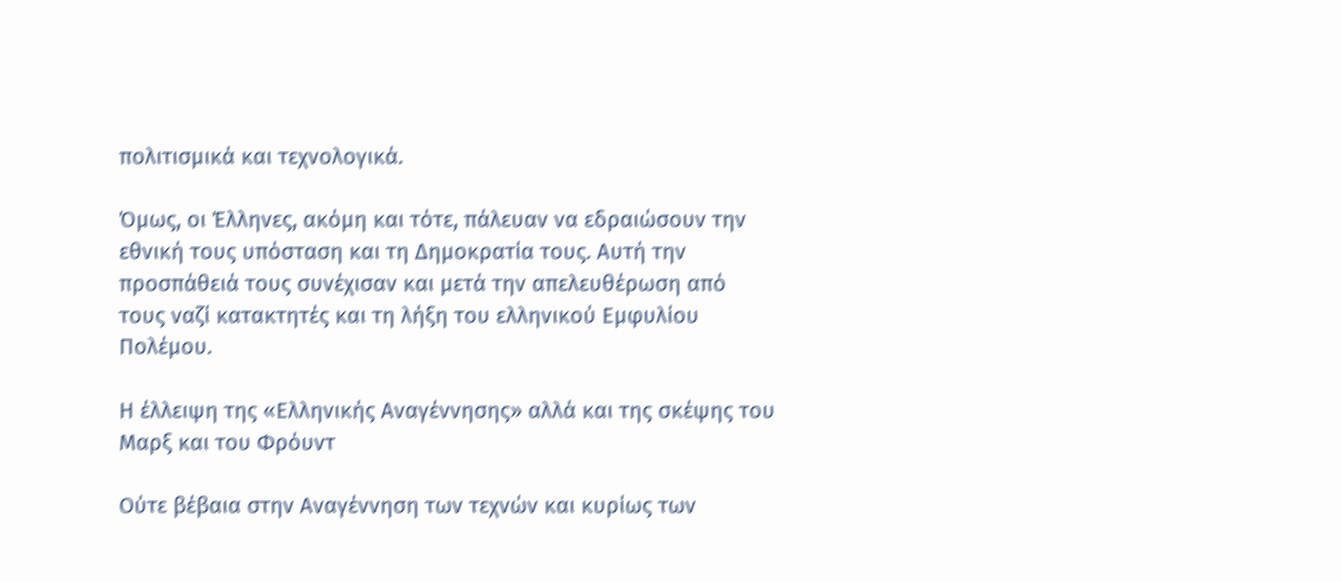πολιτισμικά και τεχνολογικά.

Όμως, οι Έλληνες, ακόμη και τότε, πάλευαν να εδραιώσουν την εθνική τους υπόσταση και τη Δημοκρατία τους. Αυτή την προσπάθειά τους συνέχισαν και μετά την απελευθέρωση από τους ναζί κατακτητές και τη λήξη του ελληνικού Εμφυλίου Πολέμου.

Η έλλειψη της «Ελληνικής Αναγέννησης» αλλά και της σκέψης του Μαρξ και του Φρόυντ

Ούτε βέβαια στην Αναγέννηση των τεχνών και κυρίως των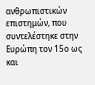ανθρωπιστικών επιστημών, που συντελέστηκε στην Ευρώπη τον 15ο ως και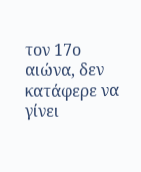τον 17ο αιώνα, δεν κατάφερε να γίνει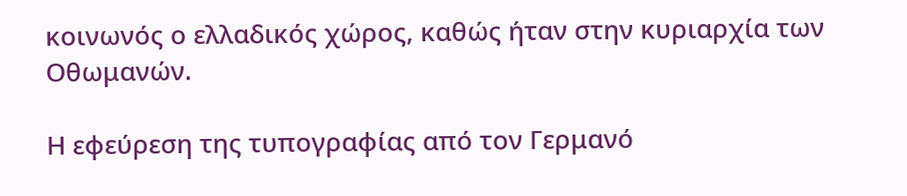κοινωνός ο ελλαδικός χώρος, καθώς ήταν στην κυριαρχία των Οθωμανών.

Η εφεύρεση της τυπογραφίας από τον Γερμανό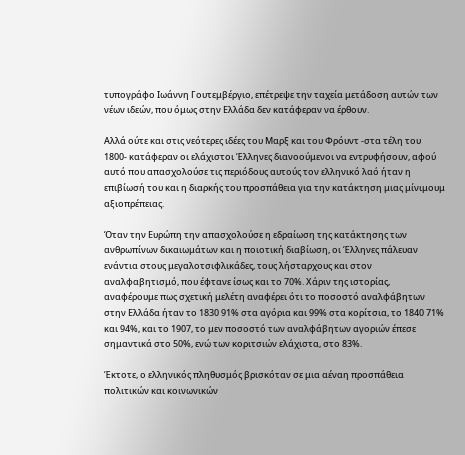τυπογράφο Ιωάννη Γουτεμβέργιο, επέτρεψε την ταχεία μετάδοση αυτών των νέων ιδεών, που όμως στην Ελλάδα δεν κατάφεραν να έρθουν.

Αλλά ούτε και στις νεότερες ιδέες του Μαρξ και του Φρόυντ -στα τέλη του 1800- κατάφεραν οι ελάχιστοι Έλληνες διανοούμενοι να εντρυφήσουν, αφού αυτό που απασχολούσε τις περιόδους αυτούς τον ελληνικό λαό ήταν η επιβίωσή του και η διαρκής του προσπάθεια για την κατάκτηση μιας μίνιμουμ αξιοπρέπειας.

Όταν την Ευρώπη την απασχολούσε η εδραίωση της κατάκτησης των ανθρωπίνων δικαιωμάτων και η ποιοτική διαβίωση, οι Έλληνες πάλευαν ενάντια στους μεγαλοτσιφλικάδες, τους λήσταρχους και στον αναλφαβητισμό, που έφτανε ίσως και το 70%. Χάριν της ιστορίας, αναφέρουμε πως σχετική μελέτη αναφέρει ότι το ποσοστό αναλφάβητων στην Ελλάδα ήταν το 1830 91% στα αγόρια και 99% στα κορίτσια, το 1840 71% και 94%, και το 1907, το μεν ποσοστό των αναλφάβητων αγοριών έπεσε σημαντικά στο 50%, ενώ των κοριτσιών ελάχιστα, στο 83%.

Έκτοτε, ο ελληνικός πληθυσμός βρισκόταν σε μια αέναη προσπάθεια πολιτικών και κοινωνικών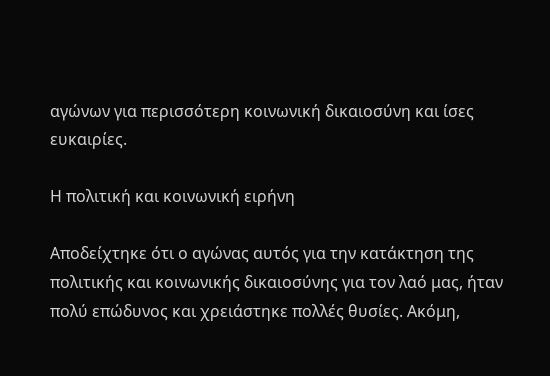αγώνων για περισσότερη κοινωνική δικαιοσύνη και ίσες ευκαιρίες.

Η πολιτική και κοινωνική ειρήνη

Αποδείχτηκε ότι ο αγώνας αυτός για την κατάκτηση της πολιτικής και κοινωνικής δικαιοσύνης για τον λαό μας, ήταν πολύ επώδυνος και χρειάστηκε πολλές θυσίες. Ακόμη,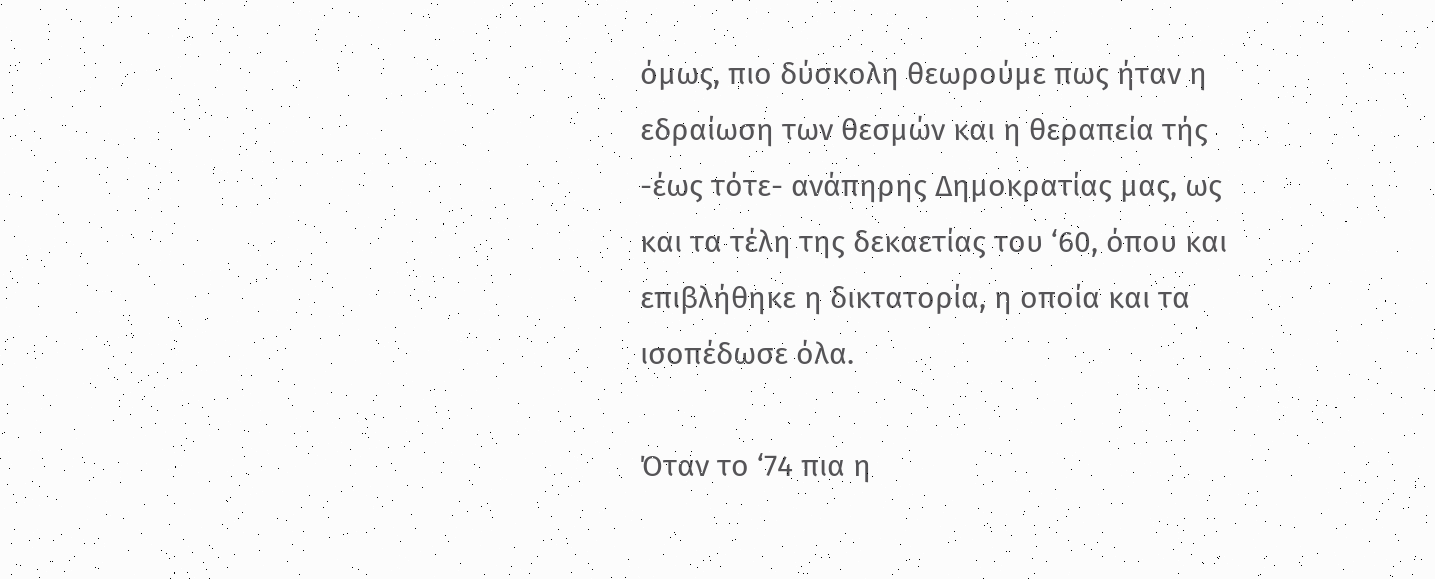όμως, πιο δύσκολη θεωρούμε πως ήταν η εδραίωση των θεσμών και η θεραπεία τής -έως τότε- ανάπηρης Δημοκρατίας μας, ως και τα τέλη της δεκαετίας του ‘60, όπου και επιβλήθηκε η δικτατορία, η οποία και τα ισοπέδωσε όλα.

Όταν το ‘74 πια η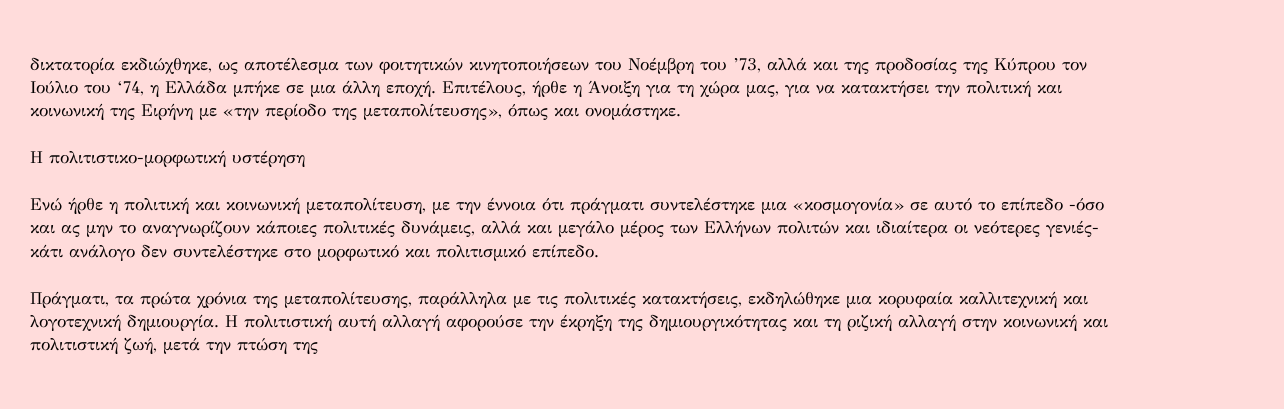δικτατορία εκδιώχθηκε, ως αποτέλεσμα των φοιτητικών κινητοποιήσεων του Νοέμβρη του ’73, αλλά και της προδοσίας της Κύπρου τον Ιούλιο του ‘74, η Ελλάδα μπήκε σε μια άλλη εποχή. Επιτέλους, ήρθε η Άνοιξη για τη χώρα μας, για να κατακτήσει την πολιτική και κοινωνική της Ειρήνη με «την περίοδο της μεταπολίτευσης», όπως και ονομάστηκε.

Η πολιτιστικο-μορφωτική υστέρηση

Ενώ ήρθε η πολιτική και κοινωνική μεταπολίτευση, με την έννοια ότι πράγματι συντελέστηκε μια «κοσμογονία» σε αυτό το επίπεδο -όσο και ας μην το αναγνωρίζουν κάποιες πολιτικές δυνάμεις, αλλά και μεγάλο μέρος των Ελλήνων πολιτών και ιδιαίτερα οι νεότερες γενιές- κάτι ανάλογο δεν συντελέστηκε στο μορφωτικό και πολιτισμικό επίπεδο.

Πράγματι, τα πρώτα χρόνια της μεταπολίτευσης, παράλληλα με τις πολιτικές κατακτήσεις, εκδηλώθηκε μια κορυφαία καλλιτεχνική και λογοτεχνική δημιουργία. Η πολιτιστική αυτή αλλαγή αφορούσε την έκρηξη της δημιουργικότητας και τη ριζική αλλαγή στην κοινωνική και πολιτιστική ζωή, μετά την πτώση της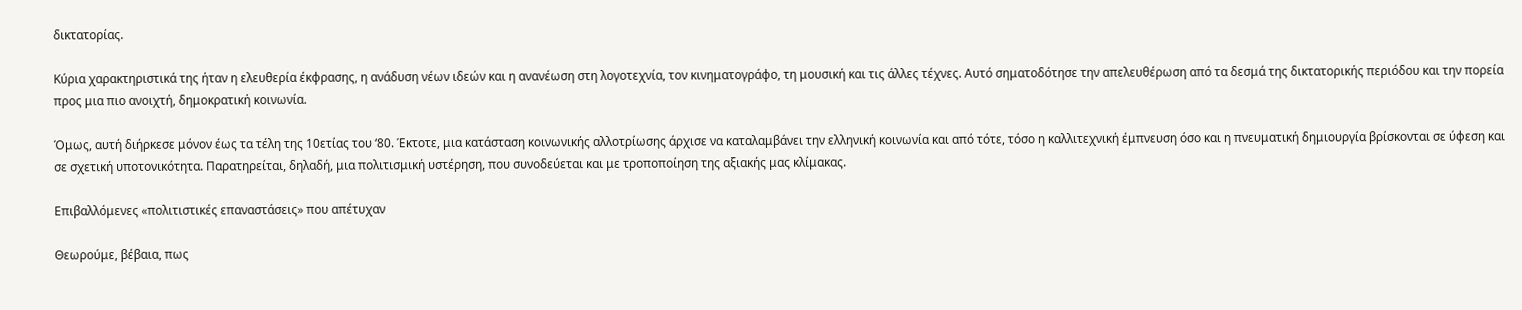δικτατορίας.

Κύρια χαρακτηριστικά της ήταν η ελευθερία έκφρασης, η ανάδυση νέων ιδεών και η ανανέωση στη λογοτεχνία, τον κινηματογράφο, τη μουσική και τις άλλες τέχνες. Αυτό σηματοδότησε την απελευθέρωση από τα δεσμά της δικτατορικής περιόδου και την πορεία προς μια πιο ανοιχτή, δημοκρατική κοινωνία.

Όμως, αυτή διήρκεσε μόνον έως τα τέλη της 10ετίας του ‘80. Έκτοτε, μια κατάσταση κοινωνικής αλλοτρίωσης άρχισε να καταλαμβάνει την ελληνική κοινωνία και από τότε, τόσο η καλλιτεχνική έμπνευση όσο και η πνευματική δημιουργία βρίσκονται σε ύφεση και σε σχετική υποτονικότητα. Παρατηρείται, δηλαδή, μια πολιτισμική υστέρηση, που συνοδεύεται και με τροποποίηση της αξιακής μας κλίμακας.

Επιβαλλόμενες «πολιτιστικές επαναστάσεις» που απέτυχαν

Θεωρούμε, βέβαια, πως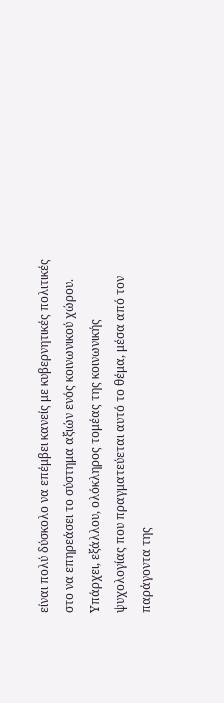είναι πολύ δύσκολο να επέμβει κανείς με κυβερνητικές πολιτικές στο να επηρεάσει το σύστημα αξιών ενός κοινωνικού χώρου. Υπάρχει, εξάλλου, ολόκληρος τομέας της κοινωνικής ψυχολογίας που πραγματεύεται αυτό το θέμα, μέσα από τον παράγοντα της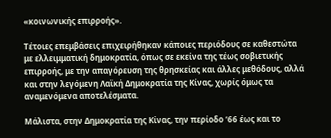«κοινωνικής επιρροής».

Τέτοιες επεμβάσεις επιχειρήθηκαν κάποιες περιόδους σε καθεστώτα με ελλειμματική δημοκρατία, όπως σε εκείνα της τέως σοβιετικής επιρροής, με την απαγόρευση της θρησκείας και άλλες μεθόδους, αλλά και στην λεγόμενη Λαϊκή Δημοκρατία της Κίνας, χωρίς όμως τα αναμενόμενα αποτελέσματα.

Μάλιστα, στην Δημοκρατία της Κίνας, την περίοδο ‘66 έως και το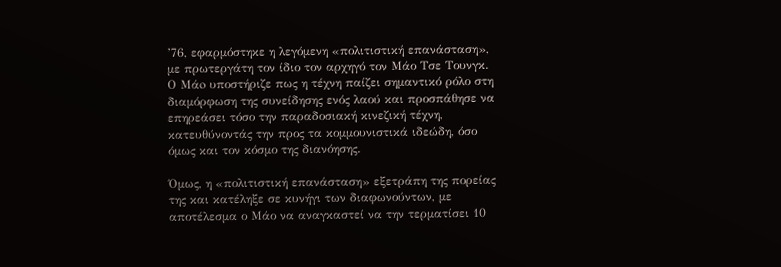’76, εφαρμόστηκε η λεγόμενη «πολιτιστική επανάσταση», με πρωτεργάτη τον ίδιο τον αρχηγό τον Μάο Τσε Τουνγκ. Ο Mάo υποστήριζε πως η τέχνη παίζει σημαντικό ρόλο στη διαμόρφωση της συνείδησης ενός λαού και προσπάθησε να επηρεάσει τόσο την παραδοσιακή κινεζική τέχνη, κατευθύνοντάς την προς τα κομμουνιστικά ιδεώδη, όσο όμως και τον κόσμο της διανόησης.

Όμως, η «πολιτιστική επανάσταση» εξετράπη της πορείας της και κατέληξε σε κυνήγι των διαφωνούντων, με αποτέλεσμα ο Μάο να αναγκαστεί να την τερματίσει 10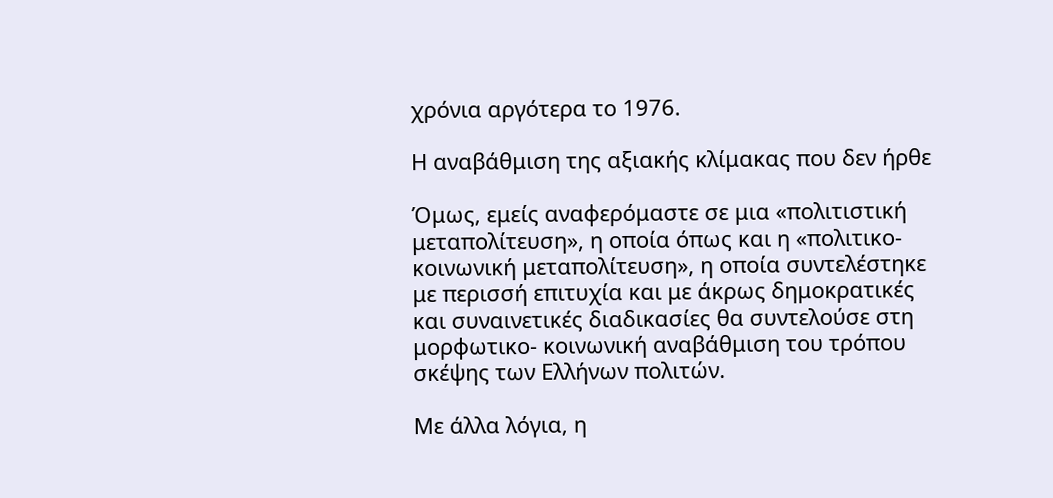χρόνια αργότερα το 1976.

Η αναβάθμιση της αξιακής κλίμακας που δεν ήρθε

Όμως, εμείς αναφερόμαστε σε μια «πολιτιστική μεταπολίτευση», η οποία όπως και η «πολιτικο-κοινωνική μεταπολίτευση», η οποία συντελέστηκε με περισσή επιτυχία και με άκρως δημοκρατικές και συναινετικές διαδικασίες θα συντελούσε στη μορφωτικο- κοινωνική αναβάθμιση του τρόπου σκέψης των Ελλήνων πολιτών.

Με άλλα λόγια, η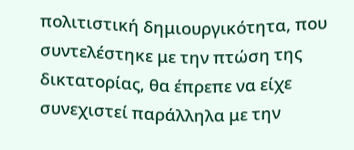πολιτιστική δημιουργικότητα, που συντελέστηκε με την πτώση της δικτατορίας, θα έπρεπε να είχε συνεχιστεί παράλληλα με την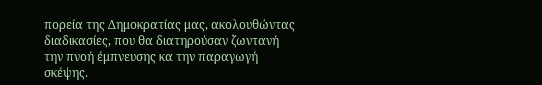πορεία της Δημοκρατίας μας, ακολουθώντας διαδικασίες, που θα διατηρούσαν ζωντανή την πνοή έμπνευσης κα την παραγωγή σκέψης.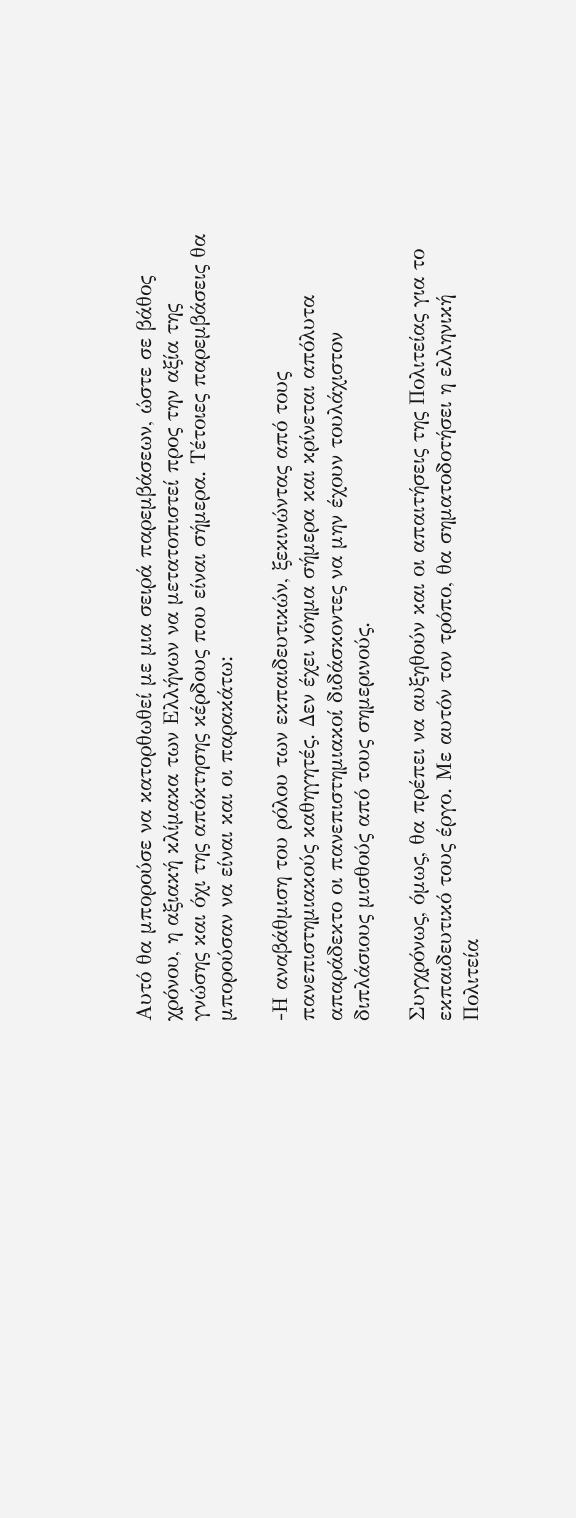Αυτό θα μπορούσε να κατορθωθεί με μια σειρά παρεμβάσεων, ώστε σε βάθος χρόνου, η αξιακή κλίμακα των Ελλήνων να μετατοπιστεί προς την αξία της γνώσης και όχι της απόκτησης κέρδους που είναι σήμερα. Τέτοιες παρεμβάσεις θα μπορούσαν να είναι και οι παρακάτω:

-Η αναβάθμιση του ρόλου των εκπαιδευτικών, ξεκινώντας από τους πανεπιστημιακούς καθηγητές. Δεν έχει νόημα σήμερα και κρίνεται απόλυτα απαράδεκτο οι πανεπιστημιακοί διδάσκοντες να μην έχουν τουλάχιστον διπλάσιους μισθούς από τους σημερινούς.

Συγχρόνως, όμως, θα πρέπει να αυξηθούν και οι απαιτήσεις της Πολιτείας για το εκπαιδευτικό τους έργο. Με αυτόν τον τρόπο, θα σηματοδοτήσει η ελληνική Πολιτεία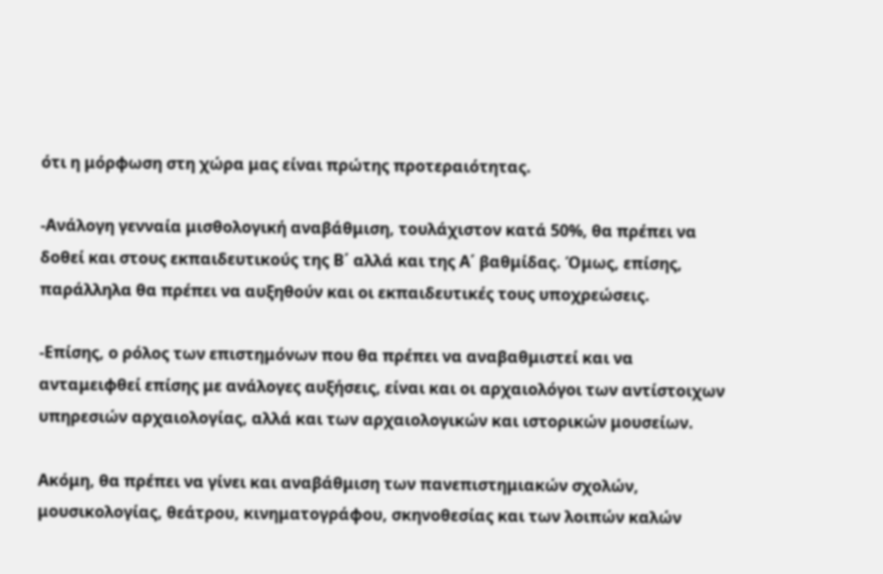ότι η μόρφωση στη χώρα μας είναι πρώτης προτεραιότητας.

-Ανάλογη γενναία μισθολογική αναβάθμιση, τουλάχιστον κατά 50%, θα πρέπει να δοθεί και στους εκπαιδευτικούς της Β΄ αλλά και της Α΄ βαθμίδας. Όμως, επίσης, παράλληλα θα πρέπει να αυξηθούν και οι εκπαιδευτικές τους υποχρεώσεις.

-Επίσης, ο ρόλος των επιστημόνων που θα πρέπει να αναβαθμιστεί και να ανταμειφθεί επίσης με ανάλογες αυξήσεις, είναι και οι αρχαιολόγοι των αντίστοιχων υπηρεσιών αρχαιολογίας, αλλά και των αρχαιολογικών και ιστορικών μουσείων.

Ακόμη, θα πρέπει να γίνει και αναβάθμιση των πανεπιστημιακών σχολών, μουσικολογίας, θεάτρου, κινηματογράφου, σκηνοθεσίας και των λοιπών καλών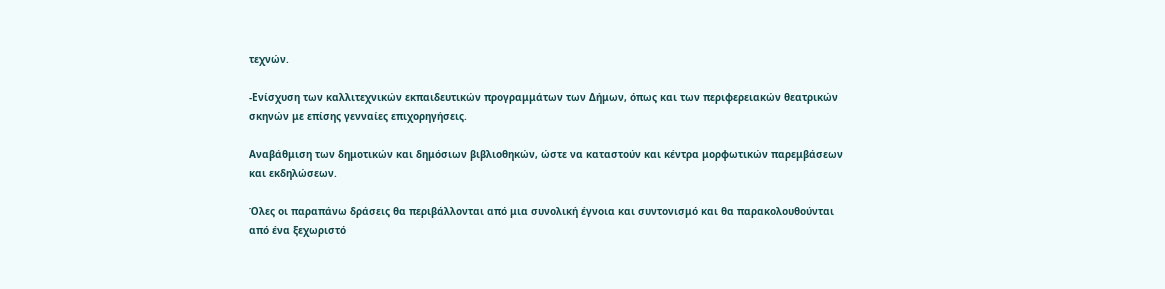τεχνών.

-Ενίσχυση των καλλιτεχνικών εκπαιδευτικών προγραμμάτων των Δήμων, όπως και των περιφερειακών θεατρικών σκηνών με επίσης γενναίες επιχορηγήσεις.

Αναβάθμιση των δημοτικών και δημόσιων βιβλιοθηκών, ώστε να καταστούν και κέντρα μορφωτικών παρεμβάσεων και εκδηλώσεων.

Όλες οι παραπάνω δράσεις θα περιβάλλονται από μια συνολική έγνοια και συντονισμό και θα παρακολουθούνται από ένα ξεχωριστό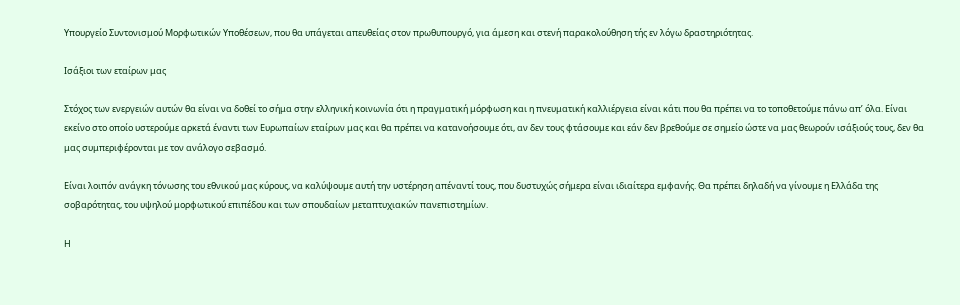Υπουργείο Συντονισμού Μορφωτικών Υποθέσεων, που θα υπάγεται απευθείας στον πρωθυπουργό, για άμεση και στενή παρακολούθηση τής εν λόγω δραστηριότητας.

Ισάξιοι των εταίρων μας

Στόχος των ενεργειών αυτών θα είναι να δοθεί το σήμα στην ελληνική κοινωνία ότι η πραγματική μόρφωση και η πνευματική καλλιέργεια είναι κάτι που θα πρέπει να το τοποθετούμε πάνω απ’ όλα. Είναι εκείνο στο οποίο υστερούμε αρκετά έναντι των Ευρωπαίων εταίρων μας και θα πρέπει να κατανοήσουμε ότι, αν δεν τους φτάσουμε και εάν δεν βρεθούμε σε σημείο ώστε να μας θεωρούν ισάξιούς τους, δεν θα μας συμπεριφέρονται με τον ανάλογο σεβασμό.

Είναι λοιπόν ανάγκη τόνωσης του εθνικού μας κύρους, να καλύψουμε αυτή την υστέρηση απέναντί τους, που δυστυχώς σήμερα είναι ιδιαίτερα εμφανής. Θα πρέπει δηλαδή να γίνουμε η Ελλάδα της σοβαρότητας, του υψηλού μορφωτικού επιπέδου και των σπουδαίων μεταπτυχιακών πανεπιστημίων.

Η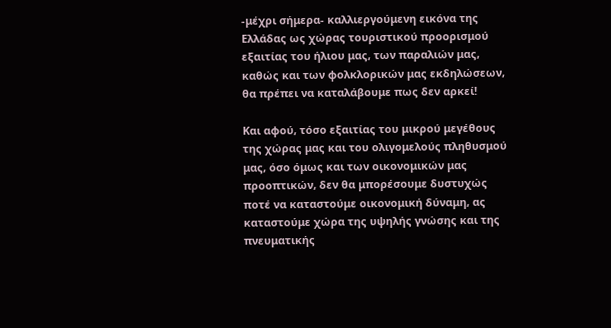-μέχρι σήμερα- καλλιεργούμενη εικόνα της Ελλάδας ως χώρας τουριστικού προορισμού εξαιτίας του ήλιου μας, των παραλιών μας, καθώς και των φολκλορικών μας εκδηλώσεων, θα πρέπει να καταλάβουμε πως δεν αρκεί!

Και αφού, τόσο εξαιτίας του μικρού μεγέθους της χώρας μας και του ολιγομελούς πληθυσμού μας, όσο όμως και των οικονομικών μας προοπτικών, δεν θα μπορέσουμε δυστυχώς ποτέ να καταστούμε οικονομική δύναμη, ας καταστούμε χώρα της υψηλής γνώσης και της πνευματικής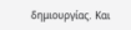δημιουργίας. Και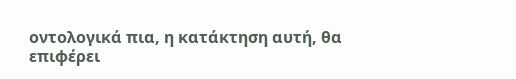οντολογικά πια, η κατάκτηση αυτή, θα επιφέρει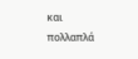και πολλαπλά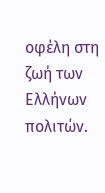οφέλη στη ζωή των Ελλήνων πολιτών.